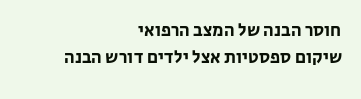חוסר הבנה של המצב הרפואי
שיקום ספסטיות אצל ילדים דורש הבנה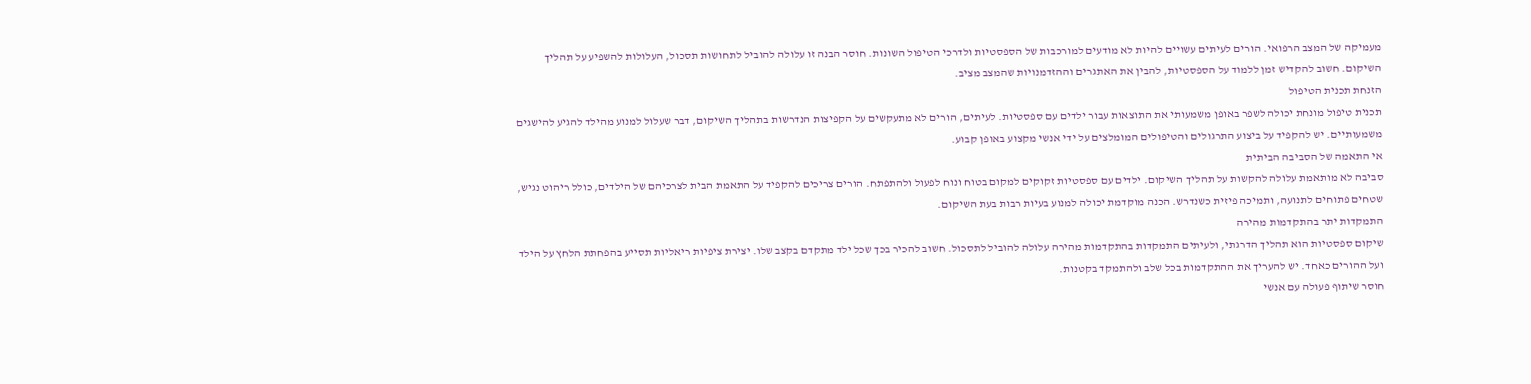מעמיקה של המצב הרפואי. הורים לעיתים עשויים להיות לא מודעים למורכבות של הספסטיות ולדרכי הטיפול השונות. חוסר הבנה זו עלולה להוביל לתחושות תסכול, העלולות להשפיע על תהליך השיקום. חשוב להקדיש זמן ללמוד על הספסטיות, להבין את האתגרים וההזדמנויות שהמצב מציב.
הזנחת תכנית הטיפול
תכנית טיפול מונחת יכולה לשפר באופן משמעותי את התוצאות עבור ילדים עם ספסטיות. לעיתים, הורים לא מתעקשים על הקפיצות הנדרשות בתהליך השיקום, דבר שעלול למנוע מהילד להגיע להישגים משמעותיים. יש להקפיד על ביצוע התרגולים והטיפולים המומלצים על ידי אנשי מקצוע באופן קבוע.
אי התאמה של הסביבה הביתית
סביבה לא מותאמת עלולה להקשות על תהליך השיקום. ילדים עם ספסטיות זקוקים למקום בטוח ונוח לפעול ולהתפתח. הורים צריכים להקפיד על התאמת הבית לצרכיהם של הילדים, כולל ריהוט נגיש, שטחים פתוחים לתנועה, ותמיכה פיזית כשנדרש. הכנה מוקדמת יכולה למנוע בעיות רבות בעת השיקום.
התמקדות יתר בהתקדמות מהירה
שיקום ספסטיות הוא תהליך הדרגתי, ולעיתים התמקדות בהתקדמות מהירה עלולה להוביל לתסכול. חשוב להכיר בכך שכל ילד מתקדם בקצב שלו. יצירת ציפיות ריאליות תסייע בהפחתת הלחץ על הילד ועל ההורים כאחד. יש להעריך את ההתקדמות בכל שלב ולהתמקד בקטנות.
חוסר שיתוף פעולה עם אנשי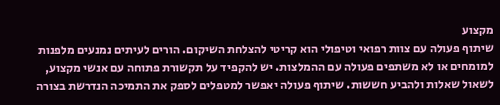מקצוע
שיתוף פעולה עם צוות רפואי וטיפולי הוא קריטי להצלחת השיקום. הורים לעיתים נמנעים מלפנות למומחים או לא משתפים פעולה עם ההמלצות. יש להקפיד על תקשורת פתוחה עם אנשי מקצוע, לשאול שאלות ולהביע חששות. שיתוף פעולה יאפשר למטפלים לספק את התמיכה הנדרשת בצורה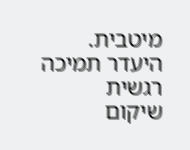מיטבית.
היעדר תמיכה רגשית
שיקום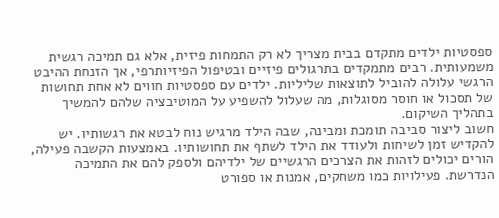ספסטיות ילדים מתקדם בבית מצריך לא רק התמחות פיזית, אלא גם תמיכה רגשית משמעותית. רבים מתמקדים בתרגולים פיזיים ובטיפול הפיזיותרפי, אך הזנחת ההיבט הרגשי עלולה להוביל לתוצאות שליליות. ילדים עם ספסטיות חווים לא אחת תחושות של תסכול או חוסר מסוגלות, מה שעלול להשפיע על המוטיבציה שלהם להמשיך בתהליך השיקום.
חשוב ליצור סביבה תומכת ומבינה, שבה הילד מרגיש נוח לבטא את רגשותיו. יש להקדיש זמן לשיחות ולעודד את הילד לשתף את תחושותיו. באמצעות הקשבה פעילה, הורים יכולים לזהות את הצרכים הרגשיים של ילדיהם ולספק להם את התמיכה הנדרשת. פעילויות כמו משחקים, אמנות או ספורט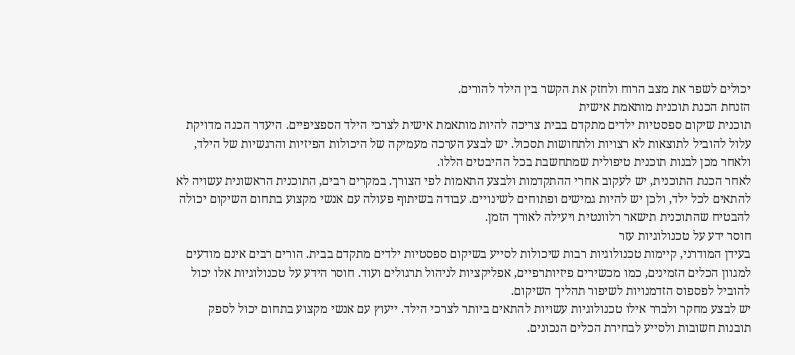יכולים לשפר את מצב הרוח ולחזק את הקשר בין הילד להורים.
הזנחת הכנת תוכנית מותאמת אישית
תוכנית שיקום ספסטיות ילדים מתקדם בבית צריכה להיות מותאמת אישית לצרכי הילד הספציפיים. היעדר הכנה מדויקת עלול להוביל לתוצאות לא רצויות ולתחושות תסכול. יש לבצע הערכה מעמיקה של היכולות הפיזיות והרגשיות של הילד, ולאחר מכן לבנות תוכנית טיפולית שמתחשבת בכל ההיבטים הללו.
לאחר הכנת התוכנית, יש לעקוב אחרי ההתקדמות ולבצע התאמות לפי הצורך. במקרים רבים, התוכנית הראשונית עשויה לא להתאים לכל ילד, ולכן יש להיות גמישים ופתוחים לשינויים. עבודה בשיתוף פעולה עם אנשי מקצוע בתחום השיקום יכולה להבטיח שהתוכנית תישאר רלוונטית ויעילה לאורך הזמן.
חוסר ידע על טכנולוגיות עזר
בעידן המודרני, קיימות טכנולוגיות רבות שיכולות לסייע בשיקום ספסטיות ילדים מתקדם בבית. הורים רבים אינם מודעים למגוון הכלים הזמינים, כמו מכשירים פיזיותרפיים, אפליקציות לניהול תרגולים ועוד. חוסר הידע על טכנולוגיות אלו יכול להוביל לפספוס הזדמנויות לשיפור תהליך השיקום.
יש לבצע מחקר ולברר אילו טכנולוגיות עשויות להתאים ביותר לצרכי הילד. ייעוץ עם אנשי מקצוע בתחום יכול לספק תובנות חשובות ולסייע לבחירת הכלים הנכונים.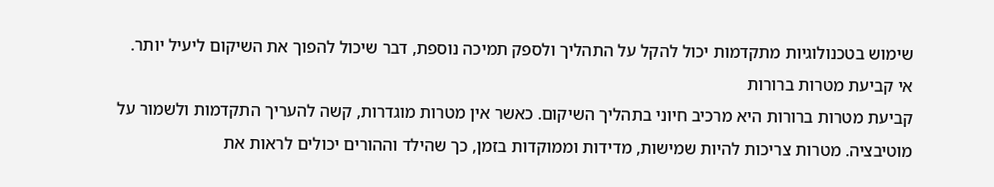שימוש בטכנולוגיות מתקדמות יכול להקל על התהליך ולספק תמיכה נוספת, דבר שיכול להפוך את השיקום ליעיל יותר.
אי קביעת מטרות ברורות
קביעת מטרות ברורות היא מרכיב חיוני בתהליך השיקום. כאשר אין מטרות מוגדרות, קשה להעריך התקדמות ולשמור על מוטיבציה. מטרות צריכות להיות שמישות, מדידות וממוקדות בזמן, כך שהילד וההורים יכולים לראות את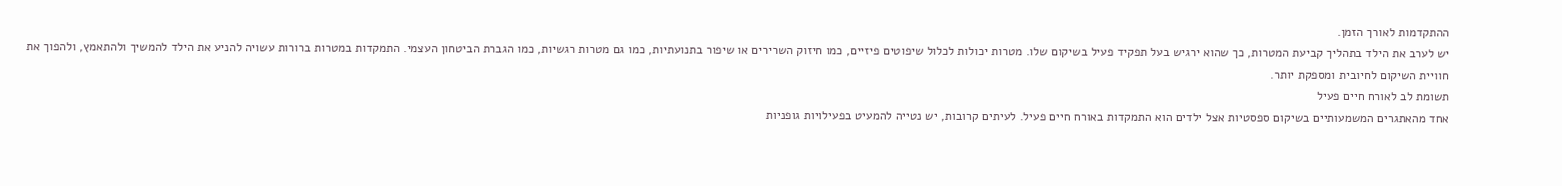ההתקדמות לאורך הזמן.
יש לערב את הילד בתהליך קביעת המטרות, כך שהוא ירגיש בעל תפקיד פעיל בשיקום שלו. מטרות יכולות לכלול שיפוטים פיזיים, כמו חיזוק השרירים או שיפור בתנועתיות, כמו גם מטרות רגשיות, כמו הגברת הביטחון העצמי. התמקדות במטרות ברורות עשויה להניע את הילד להמשיך ולהתאמץ, ולהפוך את חוויית השיקום לחיובית ומספקת יותר.
תשומת לב לאורח חיים פעיל
אחד מהאתגרים המשמעותיים בשיקום ספסטיות אצל ילדים הוא התמקדות באורח חיים פעיל. לעיתים קרובות, יש נטייה להמעיט בפעילויות גופניות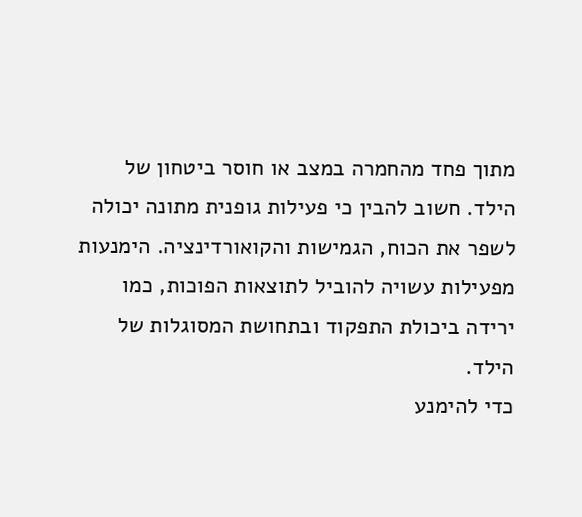מתוך פחד מהחמרה במצב או חוסר ביטחון של הילד. חשוב להבין כי פעילות גופנית מתונה יכולה לשפר את הכוח, הגמישות והקואורדינציה. הימנעות מפעילות עשויה להוביל לתוצאות הפוכות, כמו ירידה ביכולת התפקוד ובתחושת המסוגלות של הילד.
כדי להימנע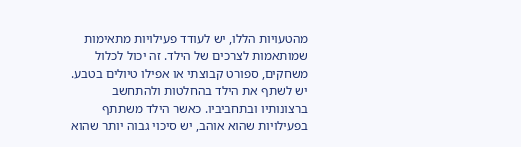מהטעויות הללו, יש לעודד פעילויות מתאימות שמותאמות לצרכים של הילד. זה יכול לכלול משחקים, ספורט קבוצתי או אפילו טיולים בטבע. יש לשתף את הילד בהחלטות ולהתחשב ברצונותיו ובתחביביו. כאשר הילד משתתף בפעילויות שהוא אוהב, יש סיכוי גבוה יותר שהוא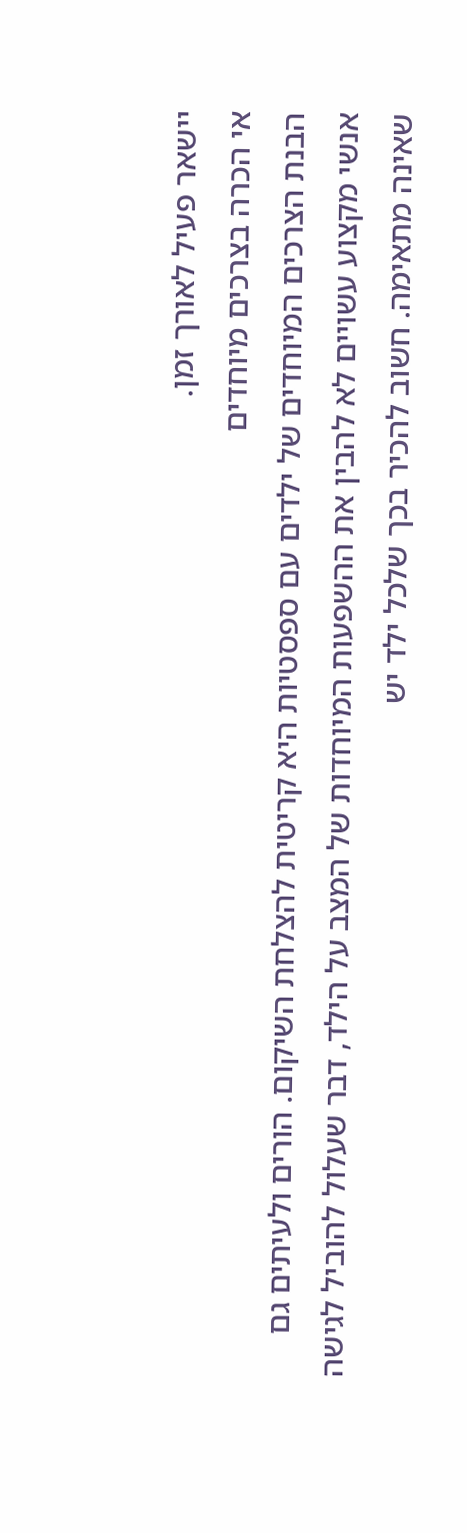יישאר פעיל לאורך זמן.
אי הכרה בצרכים מיוחדים
הבנת הצרכים המיוחדים של ילדים עם ספסטיות היא קריטית להצלחת השיקום. הורים ולעיתים גם אנשי מקצוע עשויים לא להבין את ההשפעות המיוחדות של המצב על הילד, דבר שעלול להוביל לגישה שאינה מתאימה. חשוב להכיר בכך שלכל ילד יש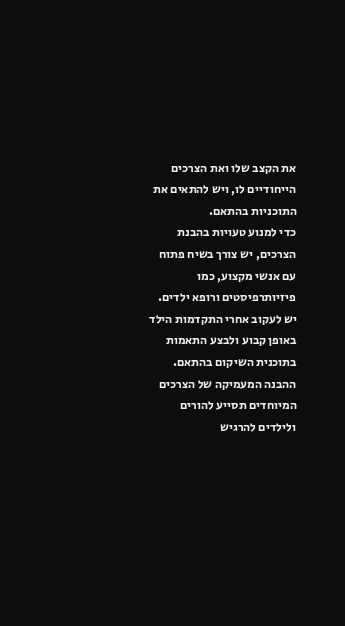את הקצב שלו ואת הצרכים הייחודיים לו, ויש להתאים את התוכניות בהתאם.
כדי למנוע טעויות בהבנת הצרכים, יש צורך בשיח פתוח עם אנשי מקצוע, כמו פיזיותרפיסטים ורופא ילדים. יש לעקוב אחרי התקדמות הילד באופן קבוע ולבצע התאמות בתוכנית השיקום בהתאם. ההבנה המעמיקה של הצרכים המיוחדים תסייע להורים ולילדים להרגיש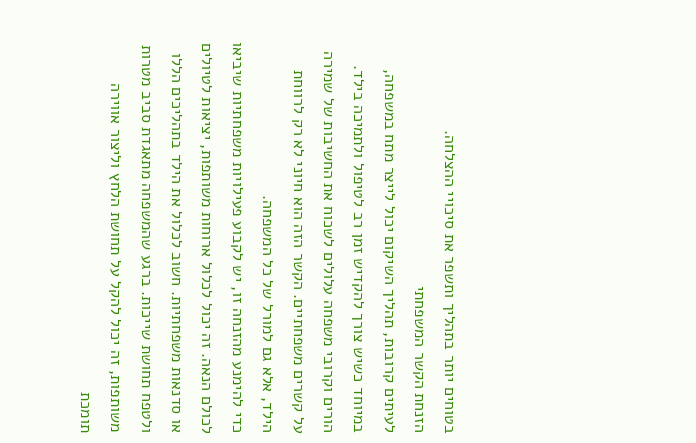בטוחים יותר בתהליך ותשפר את סיכויי ההצלחה.
הזנחת הקשר המשפחתי
לעיתים קרובות, תהליך השיקום יכול לייצר מתח במשפחה, במיוחד כשיש צורך להקדיש זמן רב לטיפול ולתמיכה בילד. הורים וקרובי משפחה עלולים לשכוח את החשיבות של שמירה על קשרים משפחתיים. הקשר הזה הוא חיוני לא רק לרווחת הילד, אלא גם למורל של כל המשפחה.
כדי להימנע מהזנחה זו, יש לקבוע פעילויות משפחתיות שיביאו לכולם הנאה. זה יכול לכלול ארוחות משותפות, יציאות לטיולים או סדנאות משפחתיות. חשוב לכלול את הילד בתהליכים הללו ולטפח תחושת שייכות. ברגע שהמשפחה מתאגדת סביב מטרות משותפות, זה יכול להקל על תחושת הלחץ וליצור אווירה תומכת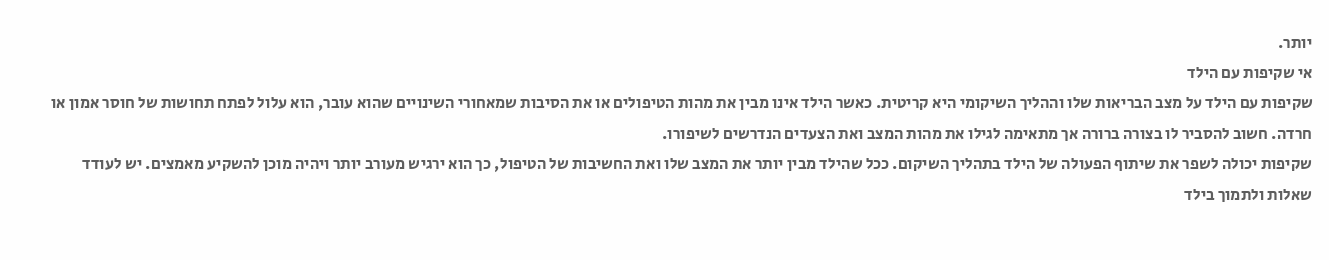יותר.
אי שקיפות עם הילד
שקיפות עם הילד על מצב הבריאות שלו וההליך השיקומי היא קריטית. כאשר הילד אינו מבין את מהות הטיפולים או את הסיבות שמאחורי השינויים שהוא עובר, הוא עלול לפתח תחושות של חוסר אמון או חרדה. חשוב להסביר לו בצורה ברורה אך מתאימה לגילו את מהות המצב ואת הצעדים הנדרשים לשיפורו.
שקיפות יכולה לשפר את שיתוף הפעולה של הילד בתהליך השיקום. ככל שהילד מבין יותר את המצב שלו ואת החשיבות של הטיפול, כך הוא ירגיש מעורב יותר ויהיה מוכן להשקיע מאמצים. יש לעודד שאלות ולתמוך בילד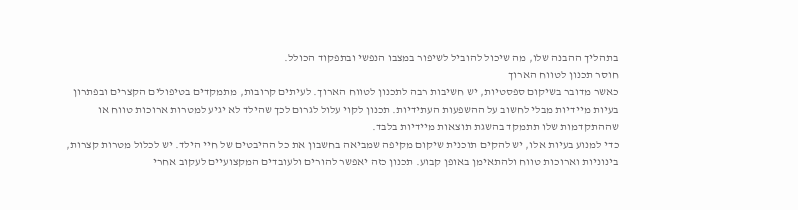בתהליך ההבנה שלו, מה שיכול להוביל לשיפור במצבו הנפשי ובתפקוד הכולל.
חוסר תכנון לטווח הארוך
כאשר מדובר בשיקום ספסטיות, יש חשיבות רבה לתכנון לטווח הארוך. לעיתים קרובות, מתמקדים בטיפולים הקצרים ובפתרון בעיות מיידיות מבלי לחשוב על ההשפעות העתידיות. תכנון לקוי עלול לגרום לכך שהילד לא יגיע למטרות ארוכות טווח או שההתקדמות שלו תתמקד בהשגת תוצאות מיידיות בלבד.
כדי למנוע בעיות אלו, יש להקים תוכנית שיקום מקיפה שמביאה בחשבון את כל ההיבטים של חיי הילד. יש לכלול מטרות קצרות, בינוניות וארוכות טווח ולהתאימן באופן קבוע. תכנון כזה יאפשר להורים ולעובדים המקצועיים לעקוב אחרי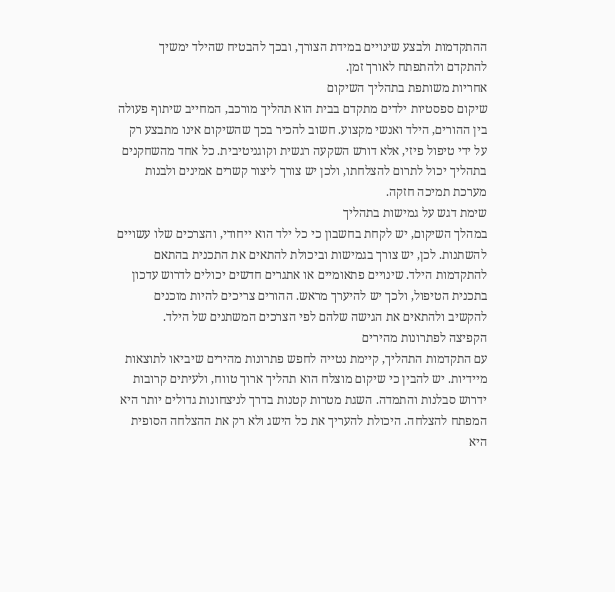ההתקדמות ולבצע שינויים במידת הצורך, ובכך להבטיח שהילד ימשיך להתקדם ולהתפתח לאורך זמן.
אחריות משותפת בתהליך השיקום
שיקום ספסטיות ילדים מתקדם בבית הוא תהליך מורכב, המחייב שיתוף פעולה בין ההורים, הילד ואנשי מקצוע. חשוב להכיר בכך שהשיקום אינו מתבצע רק על ידי טיפול פיזי, אלא דורש השקעה רגשית וקוגניטיבית. כל אחד מהשחקנים בתהליך יכול לתרום להצלחתו, ולכן יש צורך ליצור קשרים אמינים ולבנות מערכת תמיכה חזקה.
שימת דגש על גמישות בתהליך
במהלך השיקום, יש לקחת בחשבון כי כל ילד הוא ייחודי, והצרכים שלו עשויים להשתנות. לכן, יש צורך בגמישות וביכולת להתאים את התכנית בהתאם להתקדמות הילד. שינויים פתאומיים או אתגרים חדשים יכולים לדרוש עדכון בתכנית הטיפול, ולכך יש להיערך מראש. ההורים צריכים להיות מוכנים להקשיב ולהתאים את הגישה שלהם לפי הצרכים המשתנים של הילד.
הקפיצה לפתרונות מהירים
עם התקדמות התהליך, קיימת נטייה לחפש פתרונות מהירים שיביאו לתוצאות מיידיות. יש להבין כי שיקום מוצלח הוא תהליך ארוך טווח, ולעיתים קרובות ידרוש סבלנות והתמדה. השגת מטרות קטנות בדרך לניצחונות גדולים יותר היא המפתח להצלחה. היכולת להעריך את כל הישג ולא רק את ההצלחה הסופית היא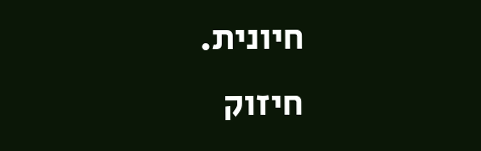חיונית.
חיזוק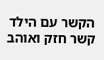הקשר עם הילד
קשר חזק ואוהב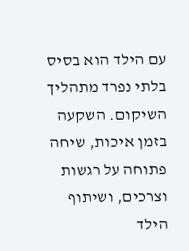עם הילד הוא בסיס בלתי נפרד מתהליך השיקום. השקעה בזמן איכות, שיחה פתוחה על רגשות וצרכים, ושיתוף הילד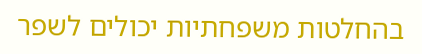בהחלטות משפחתיות יכולים לשפר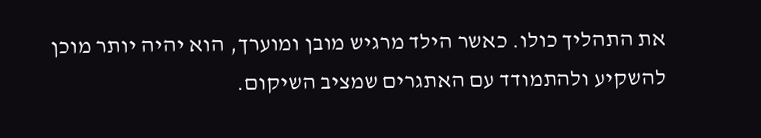את התהליך כולו. כאשר הילד מרגיש מובן ומוערך, הוא יהיה יותר מוכן להשקיע ולהתמודד עם האתגרים שמציב השיקום.